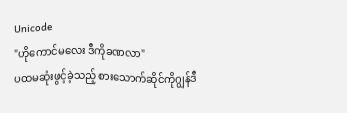Unicode
"ဟိုကောင်မလေး ဒီကိုခဏလာ"
ပထမဆုံးဖွင့်ခဲ့သည့် စားသောက်ဆိုင်ကိုဂျွန်ဒီ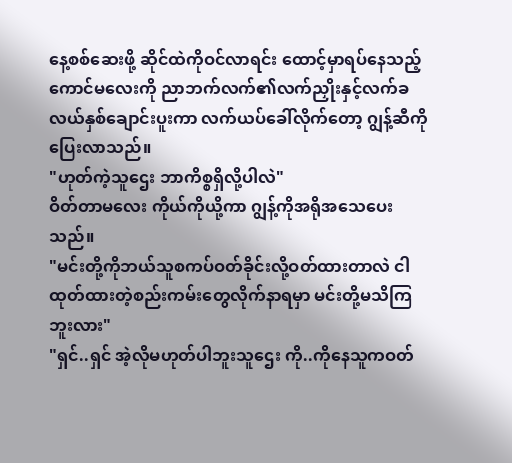နေ့စစ်ဆေးဖို့ ဆိုင်ထဲကိုဝင်လာရင်း ထောင့်မှာရပ်နေသည့်ကောင်မလေးကို ညာဘက်လက်၏လက်ညှိုးနှင့်လက်ခလယ်နှစ်ချောင်းပူးကာ လက်ယပ်ခေါ်လိုက်တော့ ဂျွန့်ဆီကိုပြေးလာသည်။
"ဟုတ်ကဲ့သူဌေး ဘာကိစ္စရှိလို့ပါလဲ"
ဝိတ်တာမလေး ကိုယ်ကိုယို့ကာ ဂျွန့်ကိုအရိုအသေပေးသည်။
"မင်းတို့ကိုဘယ်သူစကပ်ဝတ်ခိုင်းလို့ဝတ်ထားတာလဲ ငါထုတ်ထားတဲ့စည်းကမ်းတွေလိုက်နာရမှာ မင်းတို့မသိကြဘူးလား"
"ရှင်..ရှင် အဲ့လိုမဟုတ်ပါဘူးသူဌေး ကို..ကိုနေသူကဝတ်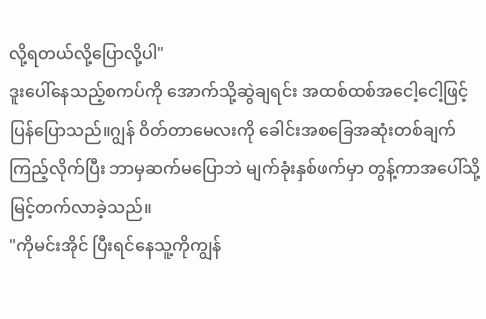လို့ရတယ်လို့ပြောလို့ပါ"
ဒူးပေါ်နေသည့်စကပ်ကို အောက်သို့ဆွဲချရင်း အထစ်ထစ်အငေါ့ငေါ့ဖြင့် ပြန်ပြောသည်။ဂျွန် ဝိတ်တာမေလးကို ခေါင်းအစခြေအဆုံးတစ်ချက်ကြည့်လိုက်ပြီး ဘာမှဆက်မပြောဘဲ မျက်ခုံးနှစ်ဖက်မှာ တွန့်ကာအပေါ်သို့မြင့်တက်လာခဲ့သည်။
"ကိုမင်းအိုင် ပြီးရင်နေသူ့ကိုကျွန်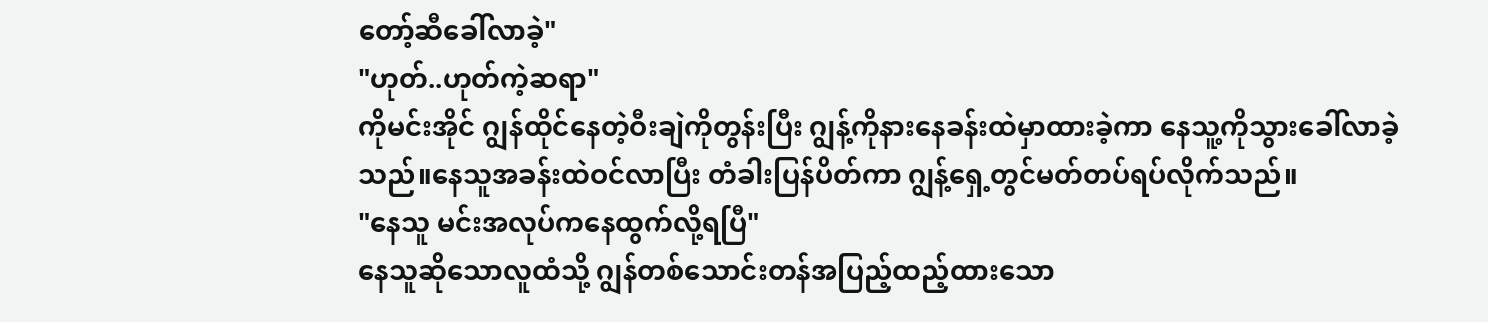တော့်ဆီခေါ်လာခဲ့"
"ဟုတ်..ဟုတ်ကဲ့ဆရာ"
ကိုမင်းအိုင် ဂျွန်ထိုင်နေတဲ့ဝီးချဲကိုတွန်းပြီး ဂျွန့်ကိုနားနေခန်းထဲမှာထားခဲ့ကာ နေသူ့ကိုသွားခေါ်လာခဲ့သည်။နေသူအခန်းထဲဝင်လာပြီး တံခါးပြန်ပိတ်ကာ ဂျွန့်ရှေ့တွင်မတ်တပ်ရပ်လိုက်သည်။
"နေသူ မင်းအလုပ်ကနေထွက်လို့ရပြီ"
နေသူဆိုသောလူထံသို့ ဂျွန်တစ်သောင်းတန်အပြည့်ထည့်ထားသော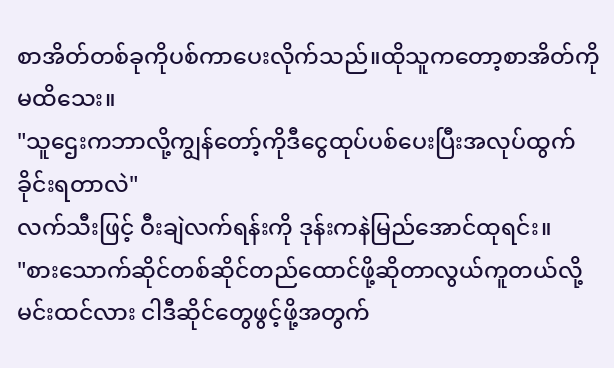စာအိတ်တစ်ခုကိုပစ်ကာပေးလိုက်သည်။ထိုသူကတော့စာအိတ်ကိုမထိသေး။
"သူဌေးကဘာလို့ကျွန်တော့်ကိုဒီငွေထုပ်ပစ်ပေးပြီးအလုပ်ထွက်ခိုင်းရတာလဲ"
လက်သီးဖြင့် ဝီးချဲလက်ရန်းကို ဒုန်းကနဲမြည်အောင်ထုရင်း။
"စားသောက်ဆိုင်တစ်ဆိုင်တည်ထောင်ဖို့ဆိုတာလွယ်ကူတယ်လို့မင်းထင်လား ငါဒီဆိုင်တွေဖွင့်ဖို့အတွက်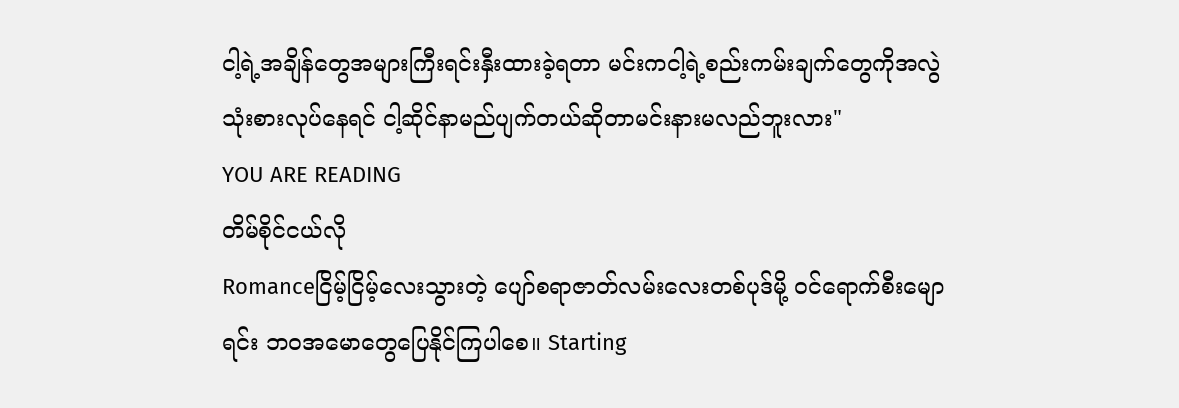ငါ့ရဲ့အချိန်တွေအများကြီးရင်းနှီးထားခဲ့ရတာ မင်းကငါ့ရဲ့စည်းကမ်းချက်တွေကိုအလွဲသုံးစားလုပ်နေရင် ငါ့ဆိုင်နာမည်ပျက်တယ်ဆိုတာမင်းနားမလည်ဘူးလား"
YOU ARE READING
တိမ်စိုင်ငယ်လို
Romanceငြိမ့်ငြိမ့်လေးသွားတဲ့ ပျော်စရာဇာတ်လမ်းလေးတစ်ပုဒ်မို့ ဝင်ရောက်စီးမျောရင်း ဘဝအမောတွေပြေနိုင်ကြပါစေ။ Starting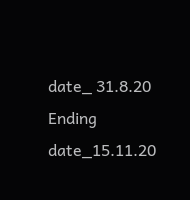date_ 31.8.20 Ending date_15.11.20